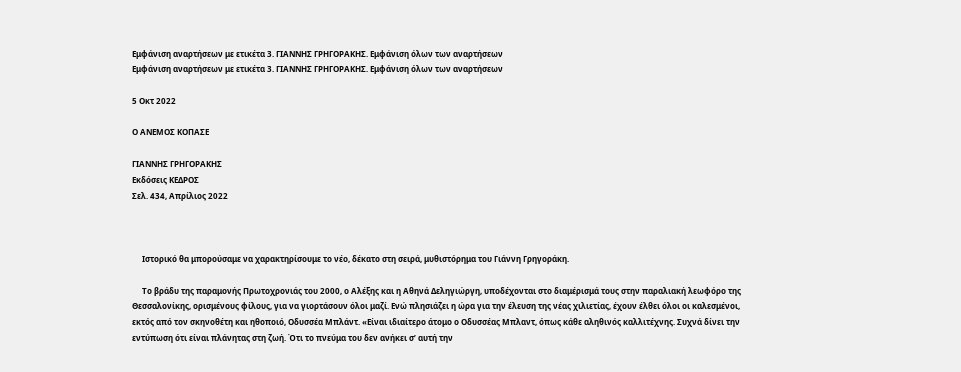Εμφάνιση αναρτήσεων με ετικέτα 3. ΓΙΑΝΝΗΣ ΓΡΗΓΟΡΑΚΗΣ. Εμφάνιση όλων των αναρτήσεων
Εμφάνιση αναρτήσεων με ετικέτα 3. ΓΙΑΝΝΗΣ ΓΡΗΓΟΡΑΚΗΣ. Εμφάνιση όλων των αναρτήσεων

5 Οκτ 2022

Ο ΑΝΕΜΟΣ ΚΟΠΑΣΕ

ΓΙΑΝΝΗΣ ΓΡΗΓΟΡΑΚΗΣ
Εκδόσεις ΚΕΔΡΟΣ
Σελ. 434, Απρίλιος 2022



     Ιστορικό θα μπορούσαμε να χαρακτηρίσουμε το νέο, δέκατο στη σειρά, μυθιστόρημα του Γιάννη Γρηγοράκη.

     Το βράδυ της παραμονής Πρωτοχρονιάς του 2000, ο Αλέξης και η Αθηνά Δεληγιώργη, υποδέχονται στο διαμέρισμά τους στην παραλιακή λεωφόρο της Θεσσαλονίκης, ορισμένους φίλους, για να γιορτάσουν όλοι μαζί. Ενώ πλησιάζει η ώρα για την έλευση της νέας χιλιετίας, έχουν έλθει όλοι οι καλεσμένοι, εκτός από τον σκηνοθέτη και ηθοποιό, Οδυσσέα Μπλάντ. «Είναι ιδιαίτερο άτομο ο Οδυσσέας Μπλαντ, όπως κάθε αληθινός καλλιτέχνης. Συχνά δίνει την εντύπωση ότι είναι πλάνητας στη ζωή. Ότι το πνεύμα του δεν ανήκει σ’ αυτή την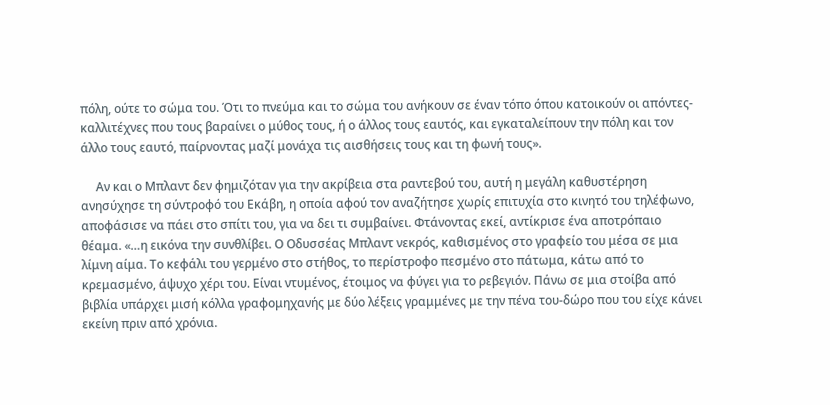πόλη, ούτε το σώμα του. Ότι το πνεύμα και το σώμα του ανήκουν σε έναν τόπο όπου κατοικούν οι απόντες-καλλιτέχνες που τους βαραίνει ο μύθος τους, ή ο άλλος τους εαυτός, και εγκαταλείπουν την πόλη και τον άλλο τους εαυτό, παίρνοντας μαζί μονάχα τις αισθήσεις τους και τη φωνή τους».

     Αν και ο Μπλαντ δεν φημιζόταν για την ακρίβεια στα ραντεβού του, αυτή η μεγάλη καθυστέρηση ανησύχησε τη σύντροφό του Εκάβη, η οποία αφού τον αναζήτησε χωρίς επιτυχία στο κινητό του τηλέφωνο, αποφάσισε να πάει στο σπίτι του, για να δει τι συμβαίνει. Φτάνοντας εκεί, αντίκρισε ένα αποτρόπαιο θέαμα. «…η εικόνα την συνθλίβει. Ο Οδυσσέας Μπλαντ νεκρός, καθισμένος στο γραφείο του μέσα σε μια λίμνη αίμα. Το κεφάλι του γερμένο στο στήθος, το περίστροφο πεσμένο στο πάτωμα, κάτω από το κρεμασμένο, άψυχο χέρι του. Είναι ντυμένος, έτοιμος να φύγει για το ρεβεγιόν. Πάνω σε μια στοίβα από βιβλία υπάρχει μισή κόλλα γραφομηχανής με δύο λέξεις γραμμένες με την πένα του-δώρο που του είχε κάνει εκείνη πριν από χρόνια.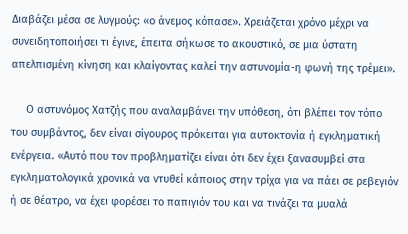Διαβάζει μέσα σε λυγμούς: «ο άνεμος κόπασε». Χρειάζεται χρόνο μέχρι να συνειδητοποιήσει τι έγινε, έπειτα σήκωσε το ακουστικό, σε μια ύστατη απελπισμένη κίνηση και κλαίγοντας καλεί την αστυνομία-η φωνή της τρέμει».

     Ο αστυνόμος Χατζής που αναλαμβάνει την υπόθεση, ότι βλέπει τον τόπο του συμβάντος, δεν είναι σίγουρος πρόκειται για αυτοκτονία ή εγκληματική ενέργεια. «Αυτό που τον προβληματίζει είναι ότι δεν έχει ξανασυμβεί στα εγκληματολογικά χρονικά να ντυθεί κάποιος στην τρίχα για να πάει σε ρεβεγιόν ή σε θέατρο, να έχει φορέσει το παπιγιόν του και να τινάζει τα μυαλά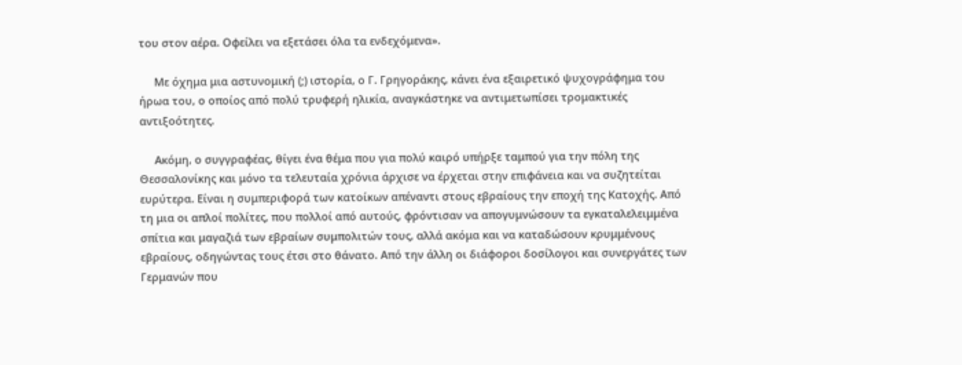του στον αέρα. Οφείλει να εξετάσει όλα τα ενδεχόμενα».

     Με όχημα μια αστυνομική (;) ιστορία, ο Γ. Γρηγοράκης, κάνει ένα εξαιρετικό ψυχογράφημα του ήρωα του, ο οποίος από πολύ τρυφερή ηλικία, αναγκάστηκε να αντιμετωπίσει τρομακτικές αντιξοότητες.

     Ακόμη, ο συγγραφέας, θίγει ένα θέμα που για πολύ καιρό υπήρξε ταμπού για την πόλη της Θεσσαλονίκης και μόνο τα τελευταία χρόνια άρχισε να έρχεται στην επιφάνεια και να συζητείται ευρύτερα. Είναι η συμπεριφορά των κατοίκων απέναντι στους εβραίους την εποχή της Κατοχής. Από τη μια οι απλοί πολίτες, που πολλοί από αυτούς, φρόντισαν να απογυμνώσουν τα εγκαταλελειμμένα σπίτια και μαγαζιά των εβραίων συμπολιτών τους, αλλά ακόμα και να καταδώσουν κρυμμένους εβραίους, οδηγώντας τους έτσι στο θάνατο. Από την άλλη οι διάφοροι δοσίλογοι και συνεργάτες των Γερμανών που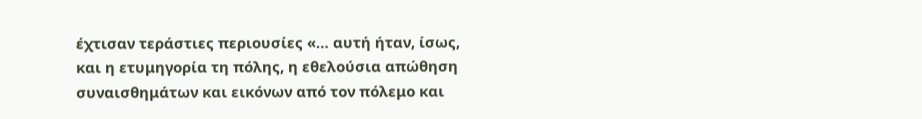έχτισαν τεράστιες περιουσίες «… αυτή ήταν, ίσως, και η ετυμηγορία τη πόλης, η εθελούσια απώθηση συναισθημάτων και εικόνων από τον πόλεμο και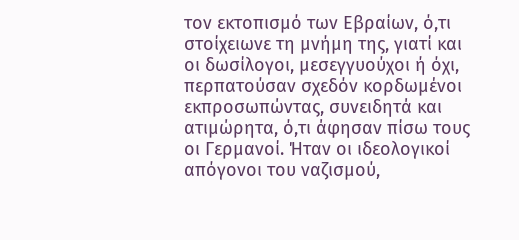τον εκτοπισμό των Εβραίων, ό,τι στοίχειωνε τη μνήμη της, γιατί και οι δωσίλογοι, μεσεγγυούχοι ή όχι, περπατούσαν σχεδόν κορδωμένοι εκπροσωπώντας, συνειδητά και ατιμώρητα, ό,τι άφησαν πίσω τους οι Γερμανοί. Ήταν οι ιδεολογικοί απόγονοι του ναζισμού,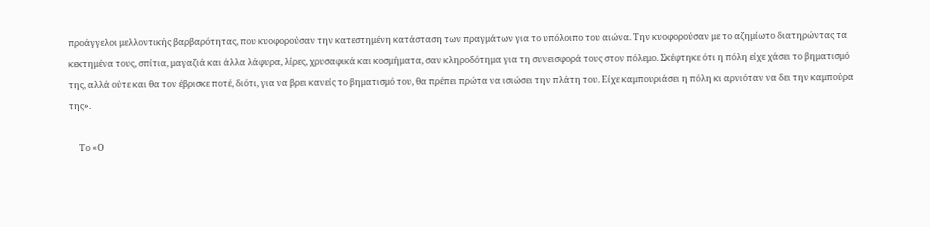προάγγελοι μελλοντικής βαρβαρότητας, που κυοφορούσαν την κατεστημένη κατάσταση των πραγμάτων για το υπόλοιπο του αιώνα. Την κυοφορούσαν με το αζημίωτο διατηρώντας τα κεκτημένα τους, σπίτια, μαγαζιά και άλλα λάφυρα, λίρες, χρυσαφικά και κοσμήματα, σαν κληροδότημα για τη συνεισφορά τους στον πόλεμο. Σκέφτηκε ότι η πόλη είχε χάσει το βηματισμό της, αλλά ούτε και θα τον έβρισκε ποτέ, διότι, για να βρει κανείς το βηματισμό του, θα πρέπει πρώτα να ισιώσει την πλάτη του. Είχε καμπουριάσει η πόλη κι αρνιόταν να δει την καμπούρα της».

     Το «Ο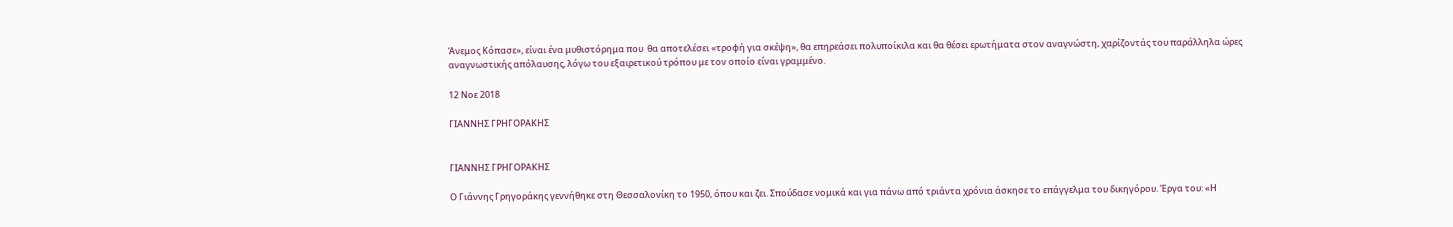Άνεμος Κόπασε», είναι ένα μυθιστόρημα που  θα αποτελέσει «τροφή για σκέψη», θα επηρεάσει πολυποίκιλα και θα θέσει ερωτήματα στον αναγνώστη, χαρίζοντάς του παράλληλα ώρες αναγνωστικής απόλαυσης, λόγω του εξαιρετικού τρόπου με τον οποίο είναι γραμμένο.

12 Νοε 2018

ΓΙΑΝΝΗΣ ΓΡΗΓΟΡΑΚΗΣ


ΓΙΑΝΝΗΣ ΓΡΗΓΟΡΑΚΗΣ

Ο Γιάννης Γρηγοράκης γεννήθηκε στη Θεσσαλονίκη το 1950, όπου και ζει. Σπούδασε νομικά και για πάνω από τριάντα χρόνια άσκησε το επάγγελμα του δικηγόρου. Έργα του: «Η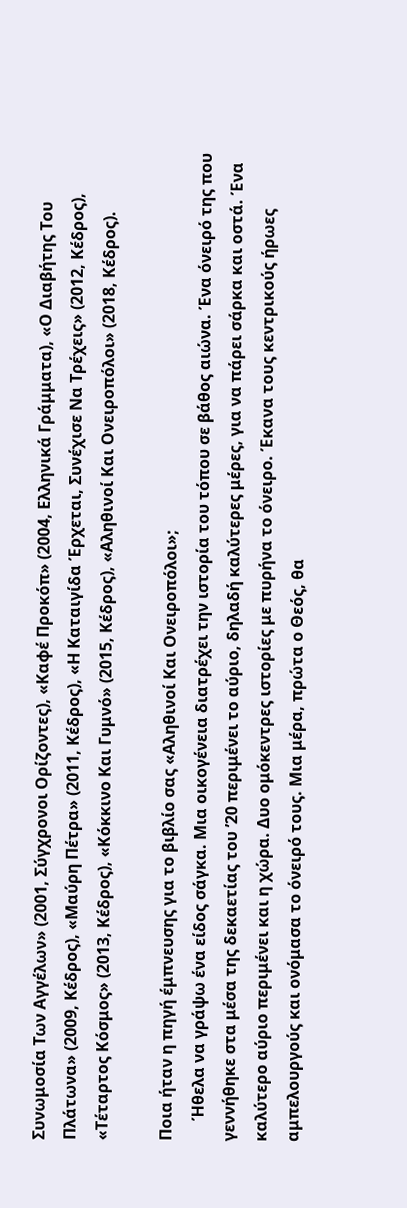Συνωμοσία Των Αγγέλων» (2001, Σύγχρονοι Ορίζοντες), «Καφέ Προκόπ» (2004, Ελληνικά Γράμματα), «Ο Διαβήτης Του Πλάτωνα» (2009, Κέδρος), «Μαύρη Πέτρα» (2011, Κέδρος), «Η Καταιγίδα Έρχεται, Συνέχισε Να Τρέχεις» (2012, Κέδρος), «Τέταρτος Κόσμος» (2013, Κέδρος), «Κόκκινο Και Γυμνό» (2015, Κέδρος), «Αληθινοί Και Ονειροπόλοι» (2018, Κέδρος).

Ποια ήταν η πηγή έμπνευσης για το βιβλίο σας «Αληθινοί Και Ονειροπόλοι»;
     Ήθελα να γράψω ένα είδος σάγκα. Μια οικογένεια διατρέχει την ιστορία του τόπου σε βάθος αιώνα. Ένα όνειρό της που γεννήθηκε στα μέσα της δεκαετίας του ’20 περιμένει το αύριο, δηλαδή καλύτερες μέρες, για να πάρει σάρκα και οστά. Ένα καλύτερο αύριο περιμένει και η χώρα. Δυο ομόκεντρες ιστορίες με πυρήνα το όνειρο. Έκανα τους κεντρικούς ήρωες αμπελουργούς και ονόμασα το όνειρό τους. Μια μέρα, πρώτα ο Θεός, θα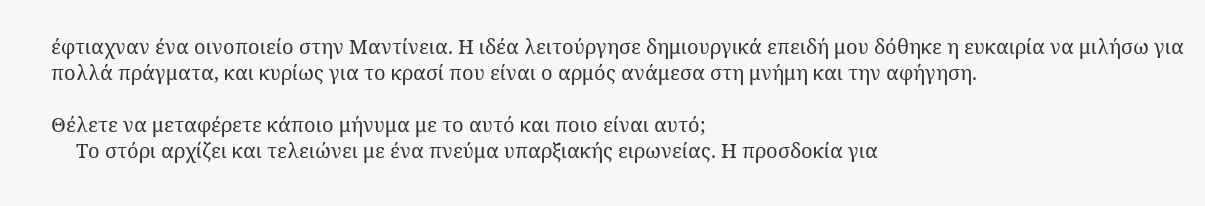έφτιαχναν ένα οινοποιείο στην Μαντίνεια. Η ιδέα λειτούργησε δημιουργικά επειδή μου δόθηκε η ευκαιρία να μιλήσω για πολλά πράγματα, και κυρίως για το κρασί που είναι ο αρμός ανάμεσα στη μνήμη και την αφήγηση.

Θέλετε να μεταφέρετε κάποιο μήνυμα με το αυτό και ποιο είναι αυτό;
     Το στόρι αρχίζει και τελειώνει με ένα πνεύμα υπαρξιακής ειρωνείας. Η προσδοκία για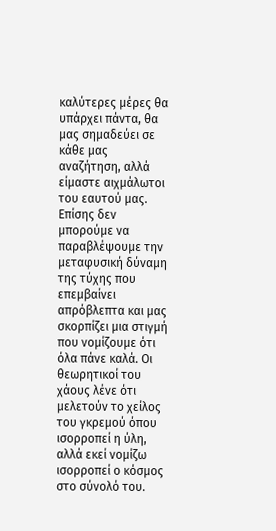καλύτερες μέρες θα υπάρχει πάντα, θα μας σημαδεύει σε κάθε μας αναζήτηση, αλλά είμαστε αιχμάλωτοι του εαυτού μας. Επίσης δεν μπορούμε να παραβλέψουμε την μεταφυσική δύναμη της τύχης που επεμβαίνει απρόβλεπτα και μας σκορπίζει μια στιγμή που νομίζουμε ότι όλα πάνε καλά. Οι θεωρητικοί του χάους λένε ότι μελετούν το χείλος του γκρεμού όπου ισορροπεί η ύλη, αλλά εκεί νομίζω ισορροπεί ο κόσμος στο σύνολό του.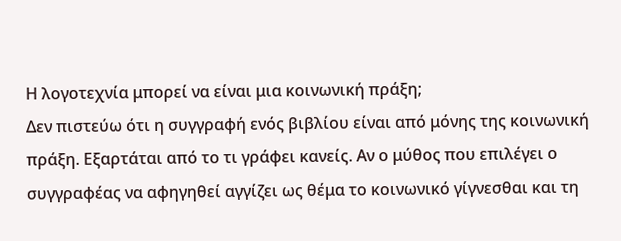Η λογοτεχνία μπορεί να είναι μια κοινωνική πράξη;
Δεν πιστεύω ότι η συγγραφή ενός βιβλίου είναι από μόνης της κοινωνική πράξη. Εξαρτάται από το τι γράφει κανείς. Αν ο μύθος που επιλέγει ο συγγραφέας να αφηγηθεί αγγίζει ως θέμα το κοινωνικό γίγνεσθαι και τη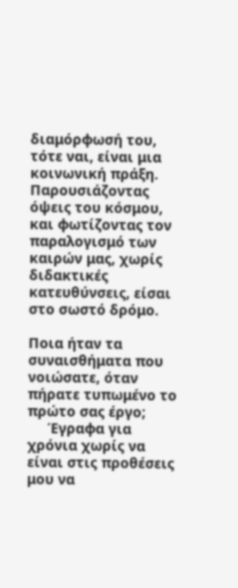διαμόρφωσή του, τότε ναι, είναι μια κοινωνική πράξη. Παρουσιάζοντας όψεις του κόσμου, και φωτίζοντας τον παραλογισμό των καιρών μας, χωρίς διδακτικές κατευθύνσεις, είσαι στο σωστό δρόμο.

Ποια ήταν τα συναισθήματα που νοιώσατε, όταν πήρατε τυπωμένο το πρώτο σας έργο;
     Έγραφα για χρόνια χωρίς να είναι στις προθέσεις μου να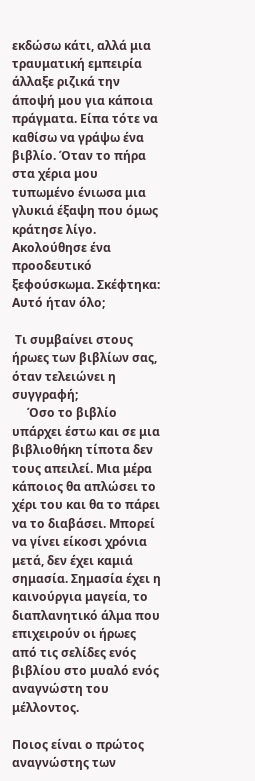εκδώσω κάτι, αλλά μια τραυματική εμπειρία άλλαξε ριζικά την άποψή μου για κάποια πράγματα. Είπα τότε να καθίσω να γράψω ένα βιβλίο. Όταν το πήρα στα χέρια μου τυπωμένο ένιωσα μια γλυκιά έξαψη που όμως κράτησε λίγο. Ακολούθησε ένα προοδευτικό ξεφούσκωμα. Σκέφτηκα: Αυτό ήταν όλο;

 Τι συμβαίνει στους ήρωες των βιβλίων σας, όταν τελειώνει η συγγραφή;
     Όσο το βιβλίο υπάρχει έστω και σε μια βιβλιοθήκη τίποτα δεν τους απειλεί. Μια μέρα κάποιος θα απλώσει το χέρι του και θα το πάρει να το διαβάσει. Μπορεί να γίνει είκοσι χρόνια μετά, δεν έχει καμιά σημασία. Σημασία έχει η καινούργια μαγεία, το διαπλανητικό άλμα που επιχειρούν οι ήρωες από τις σελίδες ενός βιβλίου στο μυαλό ενός αναγνώστη του μέλλοντος.

Ποιος είναι ο πρώτος αναγνώστης των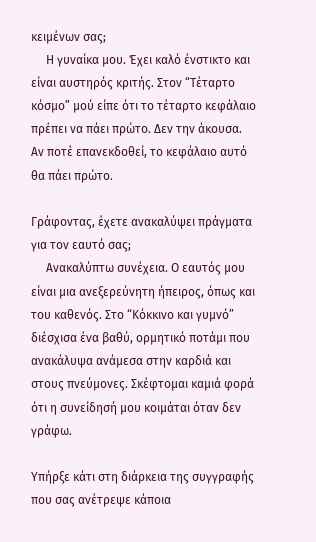κειμένων σας;
     Η γυναίκα μου. Έχει καλό ένστικτο και είναι αυστηρός κριτής. Στον “Τέταρτο κόσμο” μού είπε ότι το τέταρτο κεφάλαιο πρέπει να πάει πρώτο. Δεν την άκουσα. Αν ποτέ επανεκδοθεί, το κεφάλαιο αυτό θα πάει πρώτο.

Γράφοντας, έχετε ανακαλύψει πράγματα για τον εαυτό σας;
     Ανακαλύπτω συνέχεια. Ο εαυτός μου είναι μια ανεξερεύνητη ήπειρος, όπως και του καθενός. Στο “Κόκκινο και γυμνό” διέσχισα ένα βαθύ, ορμητικό ποτάμι που ανακάλυψα ανάμεσα στην καρδιά και στους πνεύμονες. Σκέφτομαι καμιά φορά ότι η συνείδησή μου κοιμάται όταν δεν γράφω.

Υπήρξε κάτι στη διάρκεια της συγγραφής που σας ανέτρεψε κάποια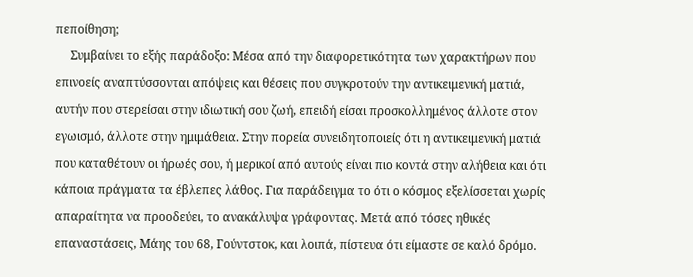πεποίθηση;
     Συμβαίνει το εξής παράδοξο: Μέσα από την διαφορετικότητα των χαρακτήρων που επινοείς αναπτύσσονται απόψεις και θέσεις που συγκροτούν την αντικειμενική ματιά, αυτήν που στερείσαι στην ιδιωτική σου ζωή, επειδή είσαι προσκολλημένος άλλοτε στον εγωισμό, άλλοτε στην ημιμάθεια. Στην πορεία συνειδητοποιείς ότι η αντικειμενική ματιά που καταθέτουν οι ήρωές σου, ή μερικοί από αυτούς είναι πιο κοντά στην αλήθεια και ότι κάποια πράγματα τα έβλεπες λάθος. Για παράδειγμα το ότι ο κόσμος εξελίσσεται χωρίς απαραίτητα να προοδεύει, το ανακάλυψα γράφοντας. Μετά από τόσες ηθικές επαναστάσεις, Μάης του 68, Γούντστοκ, και λοιπά, πίστευα ότι είμαστε σε καλό δρόμο.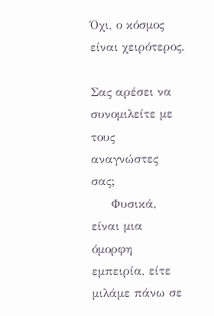Όχι, ο κόσμος είναι χειρότερος.

Σας αρέσει να συνομιλείτε με τους αναγνώστες σας;
     Φυσικά, είναι μια όμορφη εμπειρία, είτε μιλάμε πάνω σε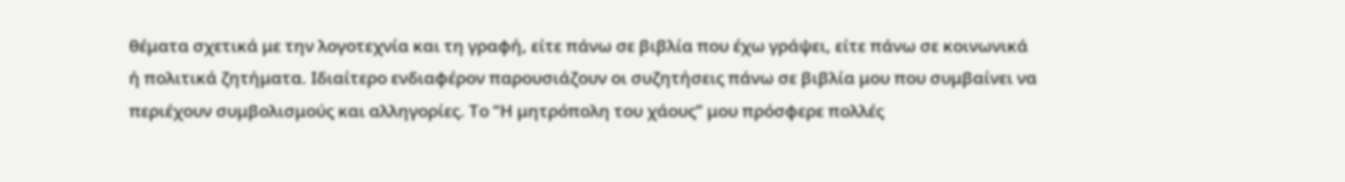θέματα σχετικά με την λογοτεχνία και τη γραφή, είτε πάνω σε βιβλία που έχω γράψει, είτε πάνω σε κοινωνικά ή πολιτικά ζητήματα. Ιδιαίτερο ενδιαφέρον παρουσιάζουν οι συζητήσεις πάνω σε βιβλία μου που συμβαίνει να περιέχουν συμβολισμούς και αλληγορίες. Το “Η μητρόπολη του χάους” μου πρόσφερε πολλές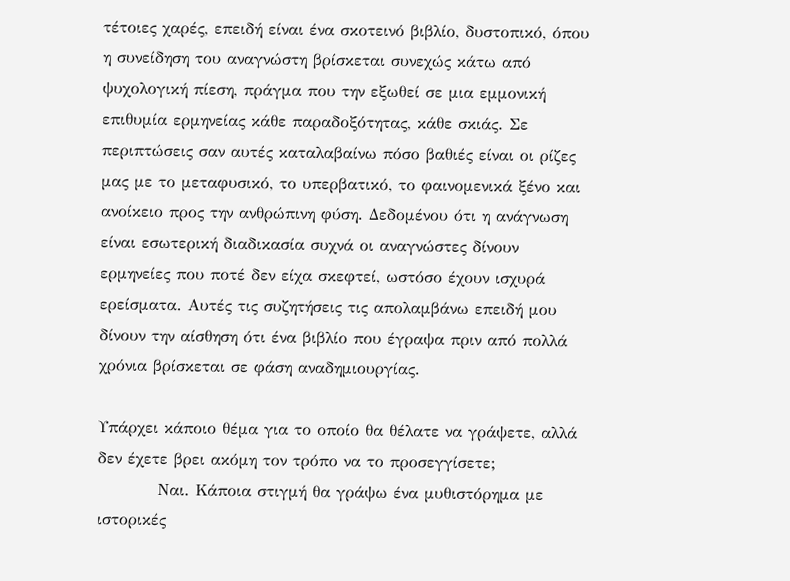τέτοιες χαρές, επειδή είναι ένα σκοτεινό βιβλίο, δυστοπικό, όπου η συνείδηση του αναγνώστη βρίσκεται συνεχώς κάτω από ψυχολογική πίεση, πράγμα που την εξωθεί σε μια εμμονική επιθυμία ερμηνείας κάθε παραδοξότητας, κάθε σκιάς. Σε περιπτώσεις σαν αυτές καταλαβαίνω πόσο βαθιές είναι οι ρίζες μας με το μεταφυσικό, το υπερβατικό, το φαινομενικά ξένο και ανοίκειο προς την ανθρώπινη φύση. Δεδομένου ότι η ανάγνωση είναι εσωτερική διαδικασία συχνά οι αναγνώστες δίνουν ερμηνείες που ποτέ δεν είχα σκεφτεί, ωστόσο έχουν ισχυρά ερείσματα. Αυτές τις συζητήσεις τις απολαμβάνω επειδή μου δίνουν την αίσθηση ότι ένα βιβλίο που έγραψα πριν από πολλά χρόνια βρίσκεται σε φάση αναδημιουργίας.

Υπάρχει κάποιο θέμα για το οποίο θα θέλατε να γράψετε, αλλά δεν έχετε βρει ακόμη τον τρόπο να το προσεγγίσετε;
          Ναι. Κάποια στιγμή θα γράψω ένα μυθιστόρημα με    ιστορικές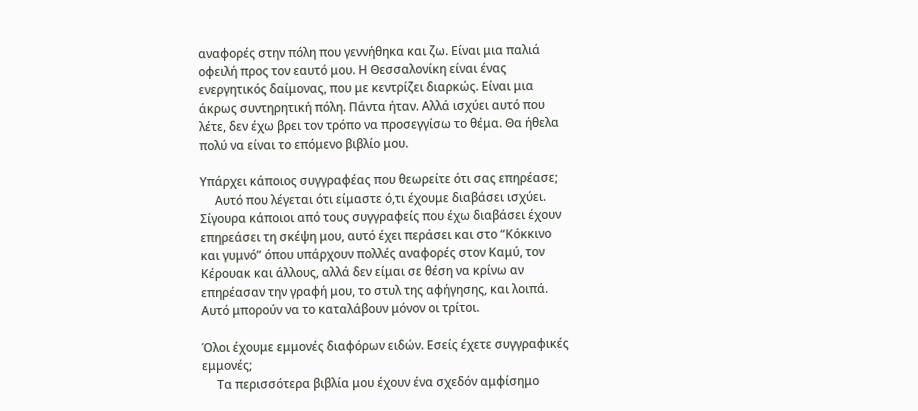αναφορές στην πόλη που γεννήθηκα και ζω. Είναι μια παλιά οφειλή προς τον εαυτό μου. Η Θεσσαλονίκη είναι ένας ενεργητικός δαίμονας, που με κεντρίζει διαρκώς. Είναι μια άκρως συντηρητική πόλη. Πάντα ήταν. Αλλά ισχύει αυτό που λέτε, δεν έχω βρει τον τρόπο να προσεγγίσω το θέμα. Θα ήθελα πολύ να είναι το επόμενο βιβλίο μου.

Υπάρχει κάποιος συγγραφέας που θεωρείτε ότι σας επηρέασε;
     Αυτό που λέγεται ότι είμαστε ό,τι έχουμε διαβάσει ισχύει. Σίγουρα κάποιοι από τους συγγραφείς που έχω διαβάσει έχουν επηρεάσει τη σκέψη μου, αυτό έχει περάσει και στο “Κόκκινο και γυμνό” όπου υπάρχουν πολλές αναφορές στον Καμύ, τον Κέρουακ και άλλους, αλλά δεν είμαι σε θέση να κρίνω αν επηρέασαν την γραφή μου, το στυλ της αφήγησης, και λοιπά. Αυτό μπορούν να το καταλάβουν μόνον οι τρίτοι.

Όλοι έχουμε εμμονές διαφόρων ειδών. Εσείς έχετε συγγραφικές εμμονές;
     Τα περισσότερα βιβλία μου έχουν ένα σχεδόν αμφίσημο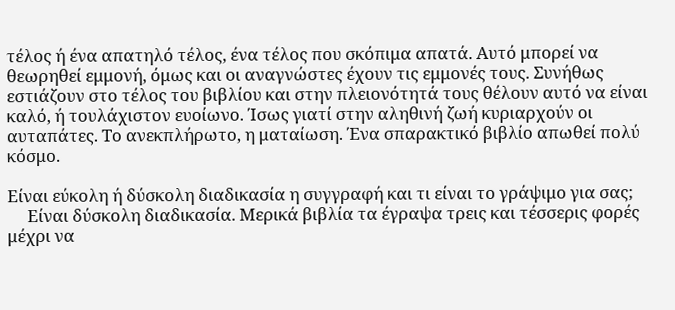τέλος ή ένα απατηλό τέλος, ένα τέλος που σκόπιμα απατά. Αυτό μπορεί να θεωρηθεί εμμονή, όμως και οι αναγνώστες έχουν τις εμμονές τους. Συνήθως εστιάζουν στο τέλος του βιβλίου και στην πλειονότητά τους θέλουν αυτό να είναι καλό, ή τουλάχιστον ευοίωνο. Ίσως γιατί στην αληθινή ζωή κυριαρχούν οι αυταπάτες. Το ανεκπλήρωτο, η ματαίωση. Ένα σπαρακτικό βιβλίο απωθεί πολύ κόσμο.

Είναι εύκολη ή δύσκολη διαδικασία η συγγραφή και τι είναι το γράψιμο για σας;
     Είναι δύσκολη διαδικασία. Μερικά βιβλία τα έγραψα τρεις και τέσσερις φορές μέχρι να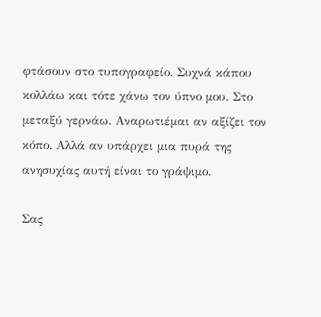φτάσουν στο τυπογραφείο. Συχνά κάπου κολλάω και τότε χάνω τον ύπνο μου. Στο μεταξύ γερνάω. Αναρωτιέμαι αν αξίζει τον κόπο. Αλλά αν υπάρχει μια πυρά της ανησυχίας αυτή είναι το γράψιμο.

Σας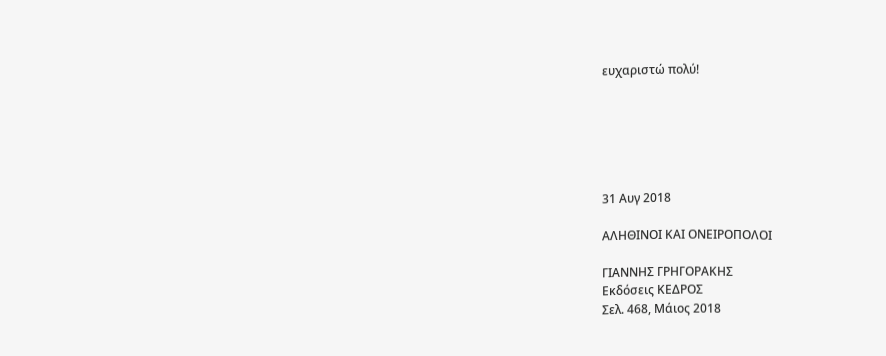ευχαριστώ πολύ!






31 Αυγ 2018

ΑΛΗΘΙΝΟΙ ΚΑΙ ΟΝΕΙΡΟΠΟΛΟΙ

ΓΙΑΝΝΗΣ ΓΡΗΓΟΡΑΚΗΣ
Εκδόσεις ΚΕΔΡΟΣ
Σελ. 468, Μάιος 2018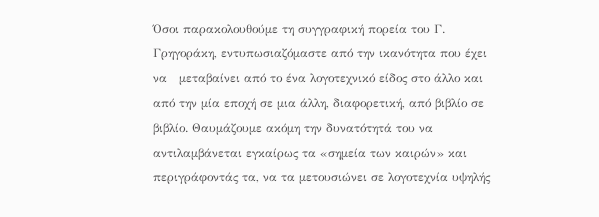Όσοι παρακολουθούμε τη συγγραφική πορεία του Γ.  Γρηγοράκη, εντυπωσιαζόμαστε από την ικανότητα που έχει να   μεταβαίνει από το ένα λογοτεχνικό είδος στο άλλο και από την μία εποχή σε μια άλλη, διαφορετική, από βιβλίο σε βιβλίο. Θαυμάζουμε ακόμη την δυνατότητά του να αντιλαμβάνεται εγκαίρως τα «σημεία των καιρών» και περιγράφοντάς τα, να τα μετουσιώνει σε λογοτεχνία υψηλής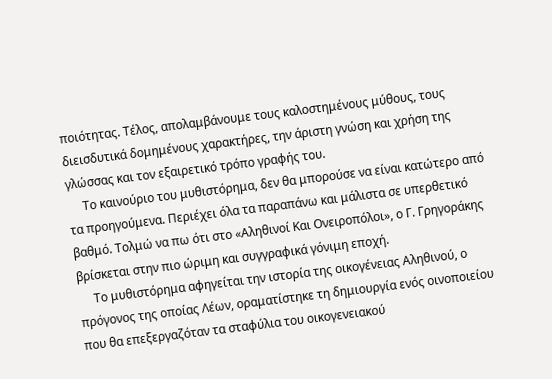ποιότητας. Τέλος, απολαμβάνουμε τους καλοστημένους μύθους, τους διεισδυτικά δομημένους χαρακτήρες, την άριστη γνώση και χρήση της γλώσσας και τον εξαιρετικό τρόπο γραφής του.
     Το καινούριο του μυθιστόρημα, δεν θα μπορούσε να είναι κατώτερο από τα προηγούμενα. Περιέχει όλα τα παραπάνω και μάλιστα σε υπερθετικό βαθμό. Τολμώ να πω ότι στο «Αληθινοί Και Ονειροπόλοι», ο Γ. Γρηγοράκης βρίσκεται στην πιο ώριμη και συγγραφικά γόνιμη εποχή.
     Το μυθιστόρημα αφηγείται την ιστορία της οικογένειας Αληθινού, ο πρόγονος της οποίας Λέων, οραματίστηκε τη δημιουργία ενός οινοποιείου που θα επεξεργαζόταν τα σταφύλια του οικογενειακού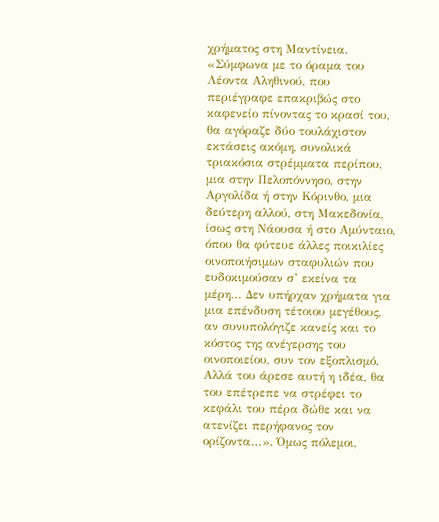χρήματος στη Μαντίνεια. «Σύμφωνα με το όραμα του Λέοντα Αληθινού, που περιέγραφε επακριβώς στο καφενείο πίνοντας το κρασί του, θα αγόραζε δύο τουλάχιστον εκτάσεις ακόμη, συνολικά τριακόσια στρέμματα περίπου, μια στην Πελοπόννησο, στην Αργολίδα ή στην Κόρινθο, μια δεύτερη αλλού, στη Μακεδονία, ίσως στη Νάουσα ή στο Αμύνταιο, όπου θα φύτευε άλλες ποικιλίες οινοποιήσιμων σταφυλιών που ευδοκιμούσαν σ’ εκείνα τα μέρη… Δεν υπήρχαν χρήματα για μια επένδυση τέτοιου μεγέθους, αν συνυπολόγιζε κανείς και το κόστος της ανέγερσης του οινοποιείου, συν τον εξοπλισμό. Αλλά του άρεσε αυτή η ιδέα, θα του επέτρεπε να στρέφει το κεφάλι του πέρα δώθε και να ατενίζει περήφανος τον ορίζοντα…». Όμως πόλεμοι,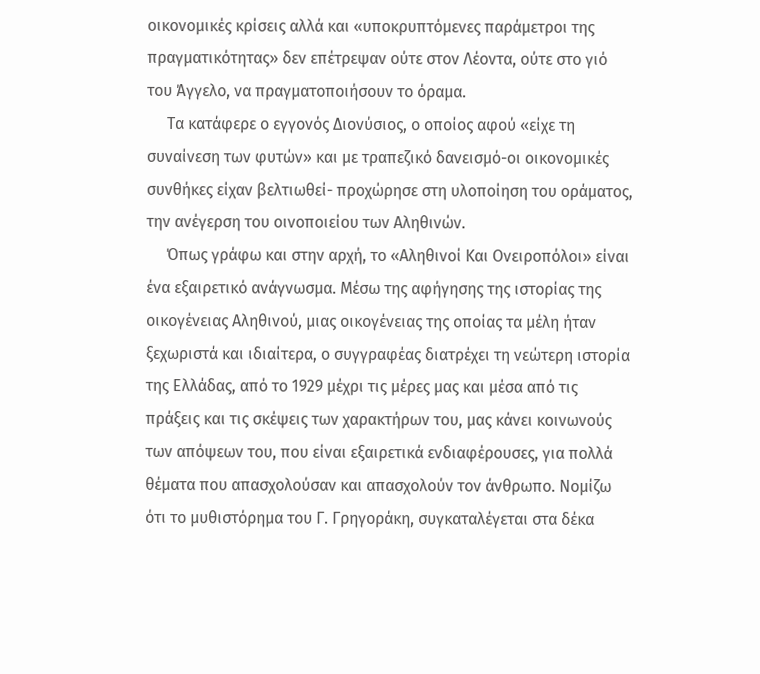οικονομικές κρίσεις αλλά και «υποκρυπτόμενες παράμετροι της πραγματικότητας» δεν επέτρεψαν ούτε στον Λέοντα, ούτε στο γιό του Άγγελο, να πραγματοποιήσουν το όραμα.
     Τα κατάφερε ο εγγονός Διονύσιος, ο οποίος αφού «είχε τη συναίνεση των φυτών» και με τραπεζικό δανεισμό-οι οικονομικές συνθήκες είχαν βελτιωθεί- προχώρησε στη υλοποίηση του οράματος, την ανέγερση του οινοποιείου των Αληθινών.
     Όπως γράφω και στην αρχή, το «Αληθινοί Και Ονειροπόλοι» είναι ένα εξαιρετικό ανάγνωσμα. Μέσω της αφήγησης της ιστορίας της οικογένειας Αληθινού, μιας οικογένειας της οποίας τα μέλη ήταν ξεχωριστά και ιδιαίτερα, ο συγγραφέας διατρέχει τη νεώτερη ιστορία της Ελλάδας, από το 1929 μέχρι τις μέρες μας και μέσα από τις πράξεις και τις σκέψεις των χαρακτήρων του, μας κάνει κοινωνούς των απόψεων του, που είναι εξαιρετικά ενδιαφέρουσες, για πολλά θέματα που απασχολούσαν και απασχολούν τον άνθρωπο. Νομίζω ότι το μυθιστόρημα του Γ. Γρηγοράκη, συγκαταλέγεται στα δέκα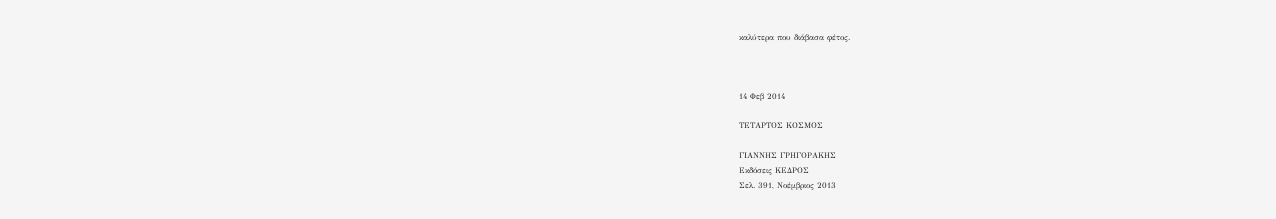καλύτερα που διάβασα φέτος.



14 Φεβ 2014

ΤΕΤΑΡΤΟΣ ΚΟΣΜΟΣ

ΓΙΑΝΝΗΣ ΓΡΗΓΟΡΑΚΗΣ
Εκδόσεις ΚΕΔΡΟΣ
Σελ. 391, Νοέμβριος 2013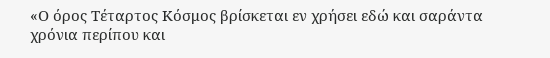«Ο όρος Τέταρτος Κόσμος βρίσκεται εν χρήσει εδώ και σαράντα χρόνια περίπου και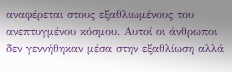αναφέρεται στους εξαθλιωμένους του ανεπτυγμένου κόσμου. Αυτοί οι άνθρωποι δεν γεννήθηκαν μέσα στην εξαθλίωση αλλά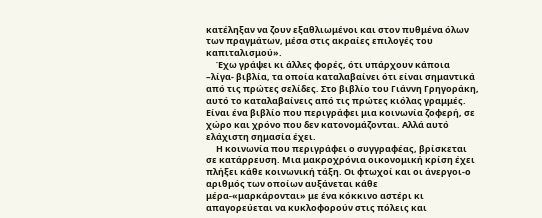κατέληξαν να ζουν εξαθλιωμένοι και στον πυθμένα όλων των πραγμάτων, μέσα στις ακραίες επιλογές του καπιταλισμού».
     Έχω γράψει κι άλλες φορές, ότι υπάρχουν κάποια –λίγα- βιβλία, τα οποία καταλαβαίνει ότι είναι σημαντικά από τις πρώτες σελίδες. Στο βιβλίο του Γιάννη Γρηγοράκη, αυτό το καταλαβαίνεις από τις πρώτες κιόλας γραμμές. Είναι ένα βιβλίο που περιγράφει μια κοινωνία ζοφερή, σε χώρο και χρόνο που δεν κατονομάζονται. Αλλά αυτό ελάχιστη σημασία έχει.
     Η κοινωνία που περιγράφει ο συγγραφέας, βρίσκεται σε κατάρρευση. Μια μακροχρόνια οικονομική κρίση έχει πλήξει κάθε κοινωνική τάξη. Οι φτωχοί και οι άνεργοι-ο αριθμός των οποίων αυξάνεται κάθε μέρα-«μαρκάρονται» με ένα κόκκινο αστέρι κι απαγορεύεται να κυκλοφορούν στις πόλεις και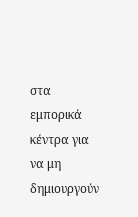στα εμπορικά κέντρα για να μη δημιουργούν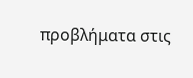προβλήματα στις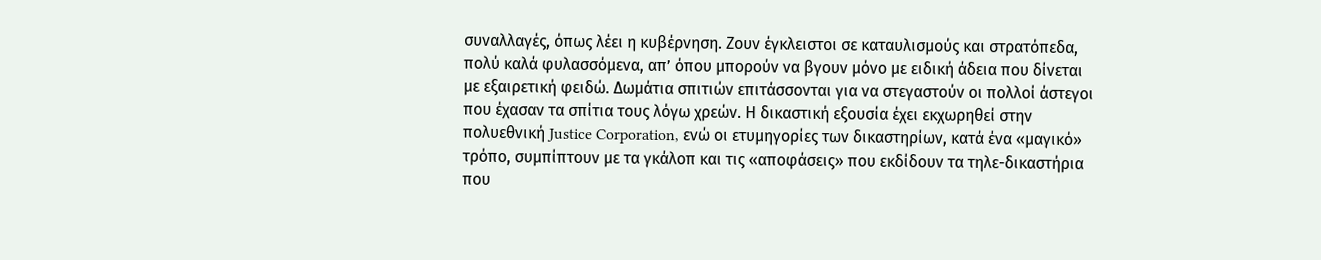συναλλαγές, όπως λέει η κυβέρνηση. Ζουν έγκλειστοι σε καταυλισμούς και στρατόπεδα, πολύ καλά φυλασσόμενα, απ’ όπου μπορούν να βγουν μόνο με ειδική άδεια που δίνεται με εξαιρετική φειδώ. Δωμάτια σπιτιών επιτάσσονται για να στεγαστούν οι πολλοί άστεγοι που έχασαν τα σπίτια τους λόγω χρεών. Η δικαστική εξουσία έχει εκχωρηθεί στην πολυεθνική Justice Corporation, ενώ οι ετυμηγορίες των δικαστηρίων, κατά ένα «μαγικό» τρόπο, συμπίπτουν με τα γκάλοπ και τις «αποφάσεις» που εκδίδουν τα τηλε-δικαστήρια που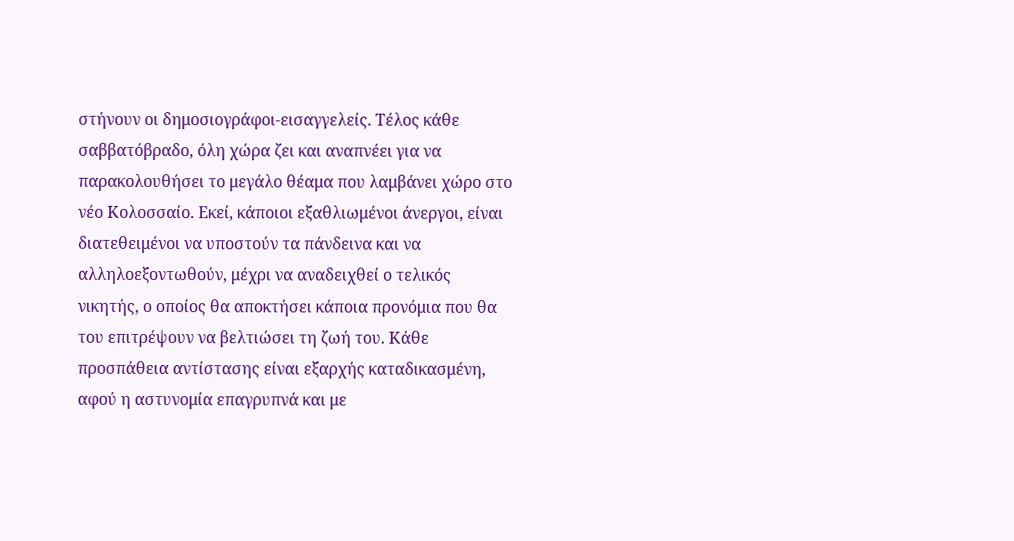στήνουν οι δημοσιογράφοι-εισαγγελείς. Τέλος κάθε σαββατόβραδο, όλη χώρα ζει και αναπνέει για να παρακολουθήσει το μεγάλο θέαμα που λαμβάνει χώρο στο νέο Κολοσσαίο. Εκεί, κάποιοι εξαθλιωμένοι άνεργοι, είναι διατεθειμένοι να υποστούν τα πάνδεινα και να αλληλοεξοντωθούν, μέχρι να αναδειχθεί ο τελικός νικητής, ο οποίος θα αποκτήσει κάποια προνόμια που θα του επιτρέψουν να βελτιώσει τη ζωή του. Κάθε προσπάθεια αντίστασης είναι εξαρχής καταδικασμένη, αφού η αστυνομία επαγρυπνά και με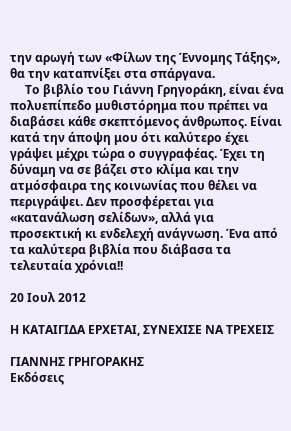την αρωγή των «Φίλων της Έννομης Τάξης», θα την καταπνίξει στα σπάργανα.
     Το βιβλίο του Γιάννη Γρηγοράκη, είναι ένα πολυεπίπεδο μυθιστόρημα που πρέπει να διαβάσει κάθε σκεπτόμενος άνθρωπος. Είναι κατά την άποψη μου ότι καλύτερο έχει γράψει μέχρι τώρα ο συγγραφέας. Έχει τη δύναμη να σε βάζει στο κλίμα και την ατμόσφαιρα της κοινωνίας που θέλει να περιγράψει. Δεν προσφέρεται για «κατανάλωση σελίδων», αλλά για προσεκτική κι ενδελεχή ανάγνωση. Ένα από τα καλύτερα βιβλία που διάβασα τα τελευταία χρόνια!!

20 Ιουλ 2012

Η ΚΑΤΑΙΓΙΔΑ ΕΡΧΕΤΑΙ, ΣΥΝΕΧΙΣΕ ΝΑ ΤΡΕΧΕΙΣ

ΓΙΑΝΝΗΣ ΓΡΗΓΟΡΑΚΗΣ
Εκδόσεις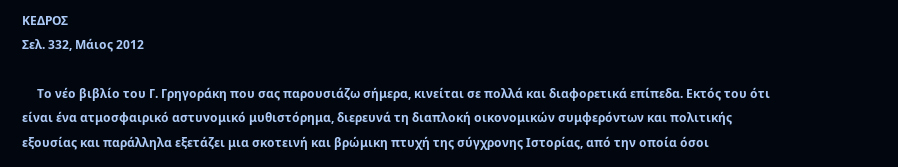ΚΕΔΡΟΣ
Σελ. 332, Μάιος 2012

     Το νέο βιβλίο του Γ. Γρηγοράκη που σας παρουσιάζω σήμερα, κινείται σε πολλά και διαφορετικά επίπεδα. Εκτός του ότι είναι ένα ατμοσφαιρικό αστυνομικό μυθιστόρημα, διερευνά τη διαπλοκή οικονομικών συμφερόντων και πολιτικής εξουσίας και παράλληλα εξετάζει μια σκοτεινή και βρώμικη πτυχή της σύγχρονης Ιστορίας, από την οποία όσοι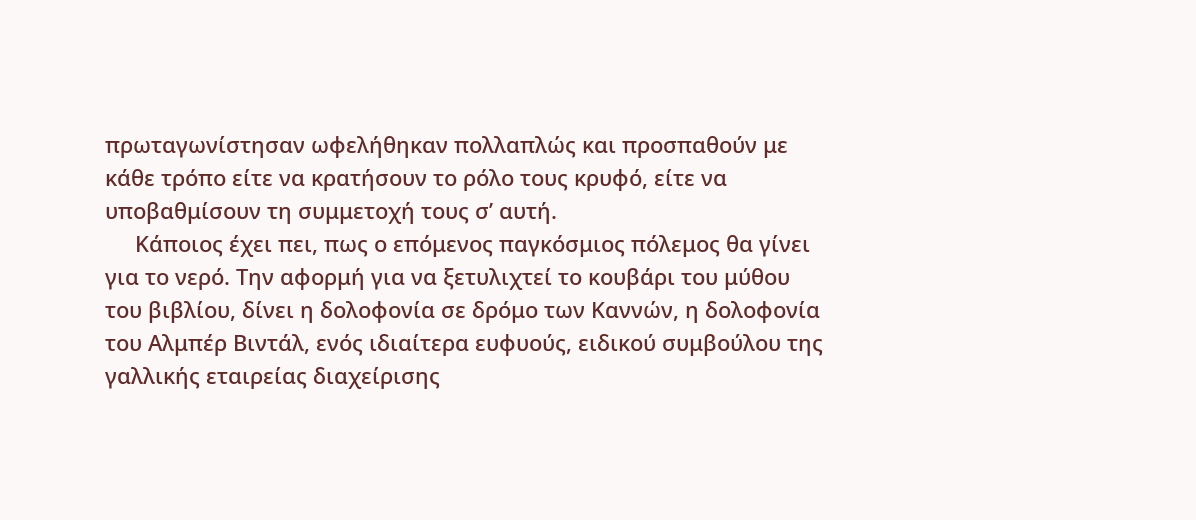πρωταγωνίστησαν ωφελήθηκαν πολλαπλώς και προσπαθούν με κάθε τρόπο είτε να κρατήσουν το ρόλο τους κρυφό, είτε να υποβαθμίσουν τη συμμετοχή τους σ’ αυτή.
     Κάποιος έχει πει, πως ο επόμενος παγκόσμιος πόλεμος θα γίνει για το νερό. Την αφορμή για να ξετυλιχτεί το κουβάρι του μύθου του βιβλίου, δίνει η δολοφονία σε δρόμο των Καννών, η δολοφονία του Αλμπέρ Βιντάλ, ενός ιδιαίτερα ευφυούς, ειδικού συμβούλου της γαλλικής εταιρείας διαχείρισης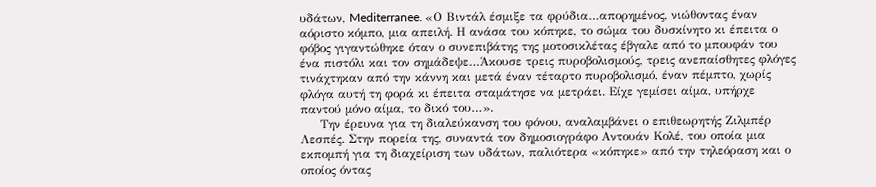υδάτων, Mediterranee. «Ο Βιντάλ έσμιξε τα φρύδια…απορημένος, νιώθοντας έναν αόριστο κόμπο, μια απειλή. Η ανάσα του κόπηκε, το σώμα του δυσκίνητο κι έπειτα ο φόβος γιγαντώθηκε όταν ο συνεπιβάτης της μοτοσικλέτας έβγαλε από το μπουφάν του ένα πιστόλι και τον σημάδεψε…Άκουσε τρεις πυροβολισμούς, τρεις ανεπαίσθητες φλόγες τινάχτηκαν από την κάννη και μετά έναν τέταρτο πυροβολισμό, έναν πέμπτο, χωρίς φλόγα αυτή τη φορά κι έπειτα σταμάτησε να μετράει. Είχε γεμίσει αίμα, υπήρχε παντού μόνο αίμα, το δικό του…».
     Την έρευνα για τη διαλεύκανση του φόνου, αναλαμβάνει ο επιθεωρητής Ζιλμπέρ Λεσπές. Στην πορεία της, συναντά τον δημοσιογράφο Αντουάν Κολέ, του οποία μια εκπομπή για τη διαχείριση των υδάτων, παλιότερα «κόπηκε» από την τηλεόραση και ο οποίος όντας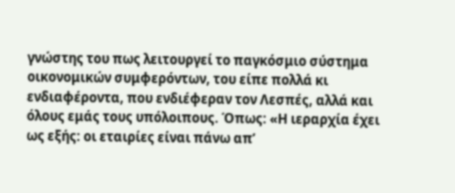γνώστης του πως λειτουργεί το παγκόσμιο σύστημα οικονομικών συμφερόντων, του είπε πολλά κι ενδιαφέροντα, που ενδιέφεραν τον Λεσπές, αλλά και όλους εμάς τους υπόλοιπους. Όπως: «Η ιεραρχία έχει ως εξής: οι εταιρίες είναι πάνω απ’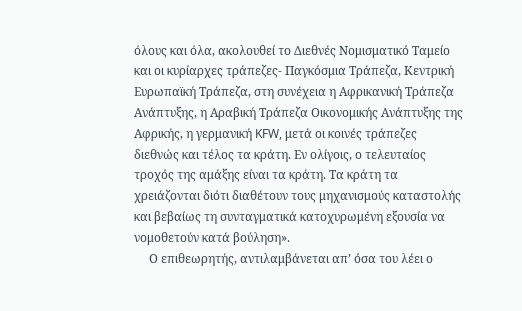όλους και όλα, ακολουθεί το Διεθνές Νομισματικό Ταμείο και οι κυρίαρχες τράπεζες- Παγκόσμια Τράπεζα, Κεντρική Ευρωπαϊκή Τράπεζα, στη συνέχεια η Αφρικανική Τράπεζα Ανάπτυξης, η Αραβική Τράπεζα Οικονομικής Ανάπτυξης της Αφρικής, η γερμανική KFW, μετά οι κοινές τράπεζες διεθνώς και τέλος τα κράτη. Εν ολίγοις, ο τελευταίος τροχός της αμάξης είναι τα κράτη. Τα κράτη τα χρειάζονται διότι διαθέτουν τους μηχανισμούς καταστολής και βεβαίως τη συνταγματικά κατοχυρωμένη εξουσία να νομοθετούν κατά βούληση».
     Ο επιθεωρητής, αντιλαμβάνεται απ’ όσα του λέει ο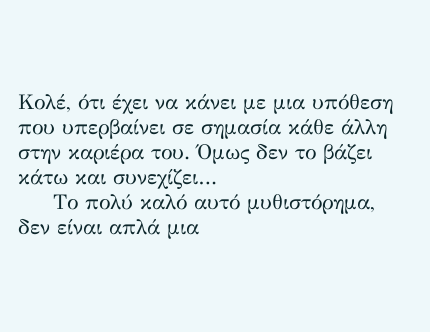Κολέ, ότι έχει να κάνει με μια υπόθεση που υπερβαίνει σε σημασία κάθε άλλη στην καριέρα του. Όμως δεν το βάζει κάτω και συνεχίζει…
     Το πολύ καλό αυτό μυθιστόρημα, δεν είναι απλά μια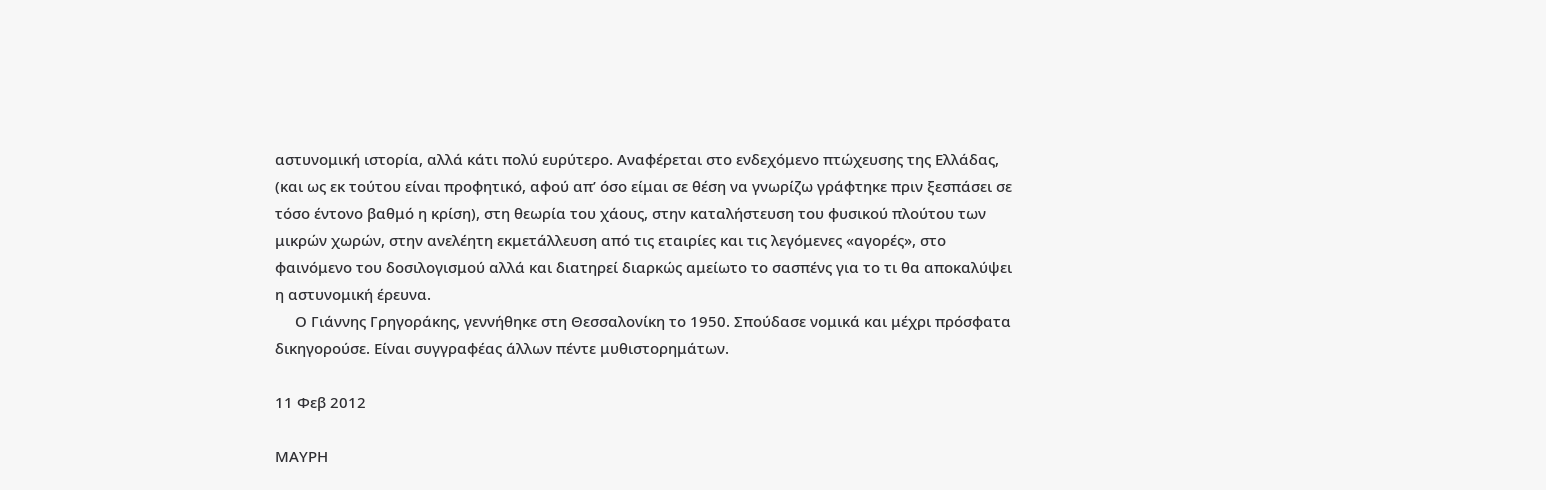αστυνομική ιστορία, αλλά κάτι πολύ ευρύτερο. Αναφέρεται στο ενδεχόμενο πτώχευσης της Ελλάδας, (και ως εκ τούτου είναι προφητικό, αφού απ’ όσο είμαι σε θέση να γνωρίζω γράφτηκε πριν ξεσπάσει σε τόσο έντονο βαθμό η κρίση), στη θεωρία του χάους, στην καταλήστευση του φυσικού πλούτου των μικρών χωρών, στην ανελέητη εκμετάλλευση από τις εταιρίες και τις λεγόμενες «αγορές», στο φαινόμενο του δοσιλογισμού αλλά και διατηρεί διαρκώς αμείωτο το σασπένς για το τι θα αποκαλύψει η αστυνομική έρευνα.
     Ο Γιάννης Γρηγοράκης, γεννήθηκε στη Θεσσαλονίκη το 1950. Σπούδασε νομικά και μέχρι πρόσφατα δικηγορούσε. Είναι συγγραφέας άλλων πέντε μυθιστορημάτων.

11 Φεβ 2012

ΜΑΥΡΗ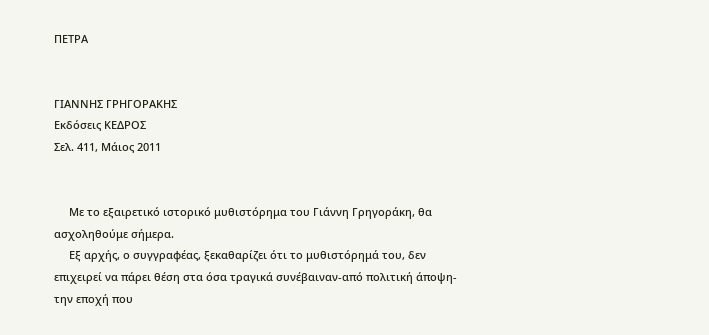ΠΕΤΡΑ


ΓΙΑΝΝΗΣ ΓΡΗΓΟΡΑΚΗΣ
Εκδόσεις ΚΕΔΡΟΣ
Σελ. 411, Μάιος 2011


     Με το εξαιρετικό ιστορικό μυθιστόρημα του Γιάννη Γρηγοράκη, θα ασχοληθούμε σήμερα.
     Εξ αρχής, ο συγγραφέας, ξεκαθαρίζει ότι το μυθιστόρημά του, δεν επιχειρεί να πάρει θέση στα όσα τραγικά συνέβαιναν-από πολιτική άποψη-την εποχή που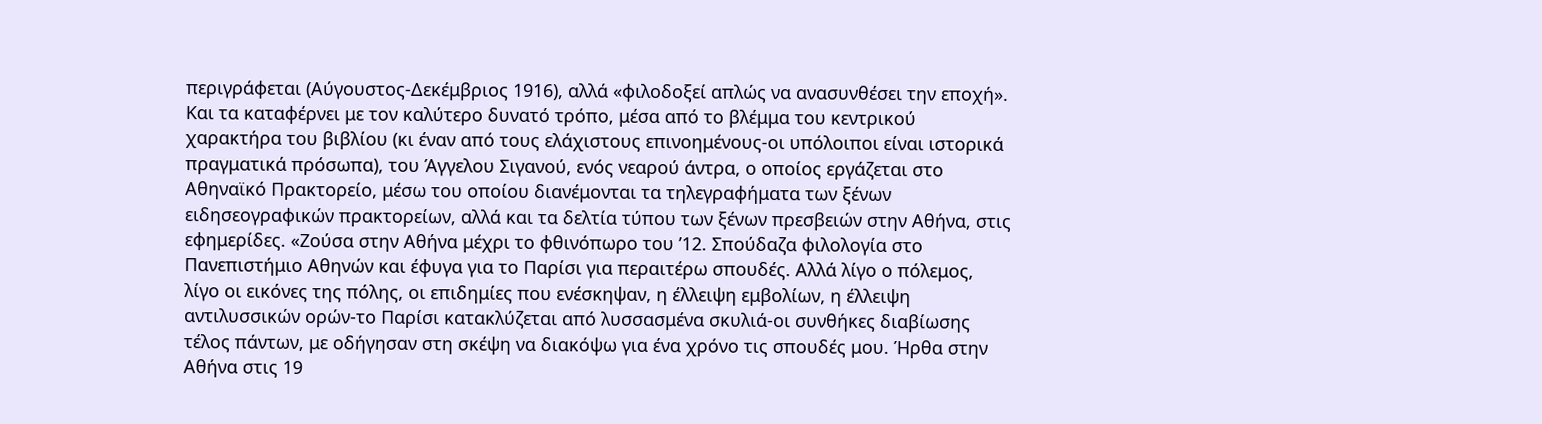περιγράφεται (Αύγουστος-Δεκέμβριος 1916), αλλά «φιλοδοξεί απλώς να ανασυνθέσει την εποχή». Και τα καταφέρνει με τον καλύτερο δυνατό τρόπο, μέσα από το βλέμμα του κεντρικού χαρακτήρα του βιβλίου (κι έναν από τους ελάχιστους επινοημένους-οι υπόλοιποι είναι ιστορικά πραγματικά πρόσωπα), του Άγγελου Σιγανού, ενός νεαρού άντρα, ο οποίος εργάζεται στο Αθηναϊκό Πρακτορείο, μέσω του οποίου διανέμονται τα τηλεγραφήματα των ξένων ειδησεογραφικών πρακτορείων, αλλά και τα δελτία τύπου των ξένων πρεσβειών στην Αθήνα, στις εφημερίδες. «Ζούσα στην Αθήνα μέχρι το φθινόπωρο του ’12. Σπούδαζα φιλολογία στο Πανεπιστήμιο Αθηνών και έφυγα για το Παρίσι για περαιτέρω σπουδές. Αλλά λίγο ο πόλεμος, λίγο οι εικόνες της πόλης, οι επιδημίες που ενέσκηψαν, η έλλειψη εμβολίων, η έλλειψη αντιλυσσικών ορών-το Παρίσι κατακλύζεται από λυσσασμένα σκυλιά-οι συνθήκες διαβίωσης τέλος πάντων, με οδήγησαν στη σκέψη να διακόψω για ένα χρόνο τις σπουδές μου. Ήρθα στην Αθήνα στις 19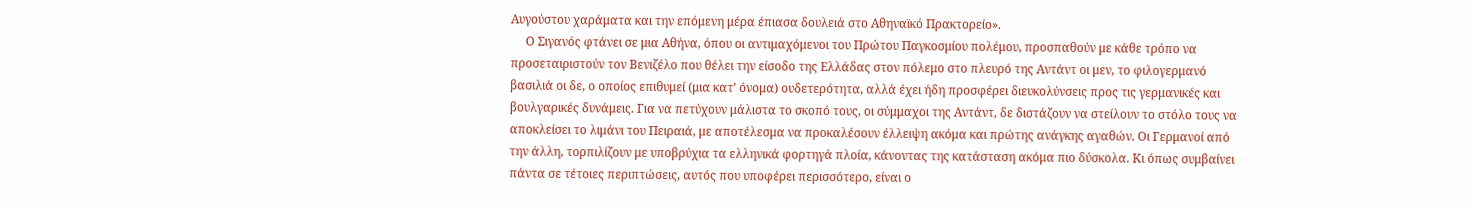Αυγούστου χαράματα και την επόμενη μέρα έπιασα δουλειά στο Αθηναϊκό Πρακτορείο».
     Ο Σιγανός φτάνει σε μια Αθήνα, όπου οι αντιμαχόμενοι του Πρώτου Παγκοσμίου πολέμου, προσπαθούν με κάθε τρόπο να προσεταιριστούν τον Βενιζέλο που θέλει την είσοδο της Ελλάδας στον πόλεμο στο πλευρό της Αντάντ οι μεν, το φιλογερμανό βασιλιά οι δε, ο οποίος επιθυμεί (μια κατ’ όνομα) ουδετερότητα, αλλά έχει ήδη προσφέρει διευκολύνσεις προς τις γερμανικές και βουλγαρικές δυνάμεις. Για να πετύχουν μάλιστα το σκοπό τους, οι σύμμαχοι της Αντάντ, δε διστάζουν να στείλουν το στόλο τους να αποκλείσει το λιμάνι του Πειραιά, με αποτέλεσμα να προκαλέσουν έλλειψη ακόμα και πρώτης ανάγκης αγαθών. Οι Γερμανοί από την άλλη, τορπιλίζουν με υποβρύχια τα ελληνικά φορτηγά πλοία, κάνοντας της κατάσταση ακόμα πιο δύσκολα. Κι όπως συμβαίνει πάντα σε τέτοιες περιπτώσεις, αυτός που υποφέρει περισσότερο, είναι ο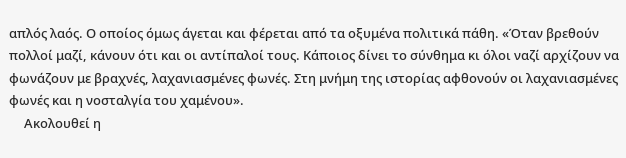απλός λαός. Ο οποίος όμως άγεται και φέρεται από τα οξυμένα πολιτικά πάθη. «Όταν βρεθούν πολλοί μαζί, κάνουν ότι και οι αντίπαλοί τους. Κάποιος δίνει το σύνθημα κι όλοι ναζί αρχίζουν να φωνάζουν με βραχνές, λαχανιασμένες φωνές. Στη μνήμη της ιστορίας αφθονούν οι λαχανιασμένες φωνές και η νοσταλγία του χαμένου».
     Ακολουθεί η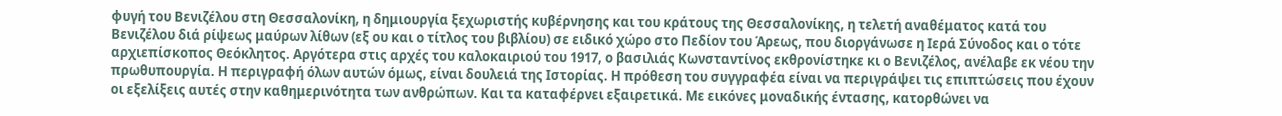φυγή του Βενιζέλου στη Θεσσαλονίκη, η δημιουργία ξεχωριστής κυβέρνησης και του κράτους της Θεσσαλονίκης, η τελετή αναθέματος κατά του Βενιζέλου διά ρίψεως μαύρων λίθων (εξ ου και ο τίτλος του βιβλίου) σε ειδικό χώρο στο Πεδίον του Άρεως, που διοργάνωσε η Ιερά Σύνοδος και ο τότε αρχιεπίσκοπος Θεόκλητος. Αργότερα στις αρχές του καλοκαιριού του 1917, ο βασιλιάς Κωνσταντίνος εκθρονίστηκε κι ο Βενιζέλος, ανέλαβε εκ νέου την πρωθυπουργία. Η περιγραφή όλων αυτών όμως, είναι δουλειά της Ιστορίας. Η πρόθεση του συγγραφέα είναι να περιγράψει τις επιπτώσεις που έχουν οι εξελίξεις αυτές στην καθημερινότητα των ανθρώπων. Και τα καταφέρνει εξαιρετικά. Με εικόνες μοναδικής έντασης, κατορθώνει να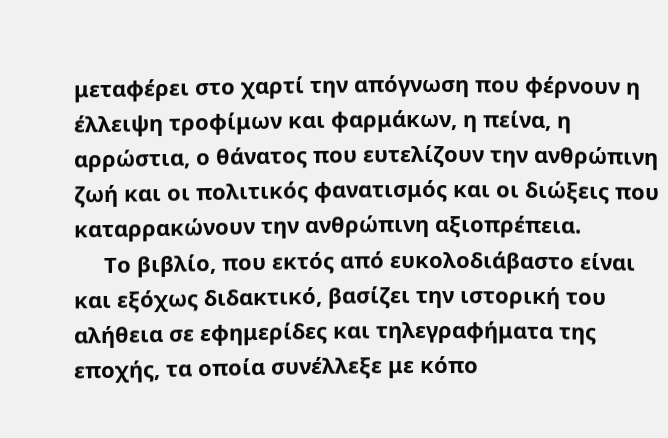μεταφέρει στο χαρτί την απόγνωση που φέρνουν η έλλειψη τροφίμων και φαρμάκων, η πείνα, η αρρώστια, ο θάνατος που ευτελίζουν την ανθρώπινη ζωή και οι πολιτικός φανατισμός και οι διώξεις που καταρρακώνουν την ανθρώπινη αξιοπρέπεια.
     Το βιβλίο, που εκτός από ευκολοδιάβαστο είναι και εξόχως διδακτικό, βασίζει την ιστορική του αλήθεια σε εφημερίδες και τηλεγραφήματα της εποχής, τα οποία συνέλλεξε με κόπο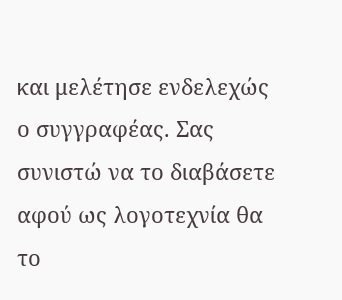και μελέτησε ενδελεχώς ο συγγραφέας. Σας συνιστώ να το διαβάσετε αφού ως λογοτεχνία θα το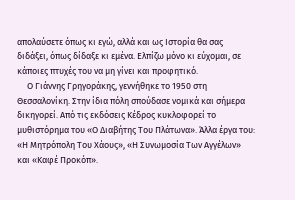απολαύσετε όπως κι εγώ, αλλά και ως Ιστορία θα σας διδάξει, όπως δίδαξε κι εμένα. Ελπίζω μόνο κι εύχομαι, σε κάποιες πτυχές του να μη γίνει και προφητικό.
     Ο Γιάννης Γρηγοράκης, γεννήθηκε το 1950 στη Θεσσαλονίκη. Στην ίδια πόλη σπούδασε νομικά και σήμερα δικηγορεί. Από τις εκδόσεις Κέδρος κυκλοφορεί το μυθιστόρημα του «Ο Διαβήτης Του Πλάτωνα». Άλλα έργα του: «Η Μητρόπολη Του Χάους», «Η Συνωμοσία Των Αγγέλων» και «Καφέ Προκόπ».